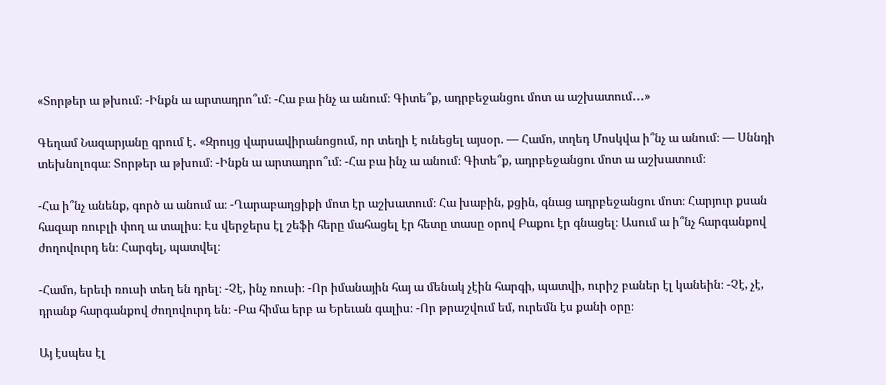«Տորթեր ա թխում։ -Ինքն ա արտադրո՞ւմ։ -Հա բա ինչ ա անում։ Գիտե՞ք, ադրբեջանցու մոտ ա աշխատում․․․»

Գեղամ Նազարյանը գրում է․ «Զրույց վարսավիրանոցում, որ տեղի է ունեցել այսօր. — Համո, տղեդ Մոսկվա ի՞նչ ա անում։ — Սննդի տեխնոլոգա։ Տորթեր ա թխում։ -Ինքն ա արտադրո՞ւմ։ -Հա բա ինչ ա անում։ Գիտե՞ք, ադրբեջանցու մոտ ա աշխատում։

-Հա ի՞նչ անենք, գործ ա անում ա։ -Ղարաբաղցիքի մոտ էր աշխատում։ Հա խաբին, քցին, գնաց ադրբեջանցու մոտ։ Հարյուր քսան հազար ռուբլի փող ա տալիս։ Էս վերջերս էլ շեֆի հերը մահացել էր հետը տասը օրով Բաքու էր գնացել։ Ասում ա ի՞նչ հարգանքով ժողովուրդ են։ Հարգել, պատվել։

-Համո, երեւի ռուսի տեղ են դրել։ -Չէ, ինչ ռուսի։ -Որ իմանային հայ ա մենակ չէին հարգի, պատվի, ուրիշ բաներ էլ կանեին։ -Չէ, չէ, դրանք հարգանքով ժողովուրդ են։ -Բա հիմա երբ ա Երեւան գալիս։ -Որ թրաշվում եմ, ուրեմն էս քանի օրը։

Այ էսպես էլ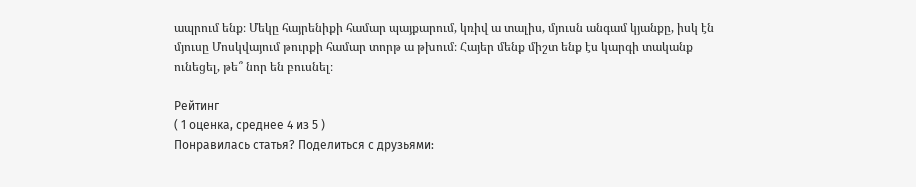ապրում ենք։ Մեկը հայրենիքի համար պայքարում, կռիվ ա տալիս, մյուսն անգամ կյանքը, իսկ էն մյուսը Մոսկվայում թուրքի համար տորթ ա թխում։ Հայեր մենք միշտ ենք էս կարգի տականք ունեցել, թե՞ նոր են բուսնել։

Рейтинг
( 1 оценка, среднее 4 из 5 )
Понравилась статья? Поделиться с друзьями: